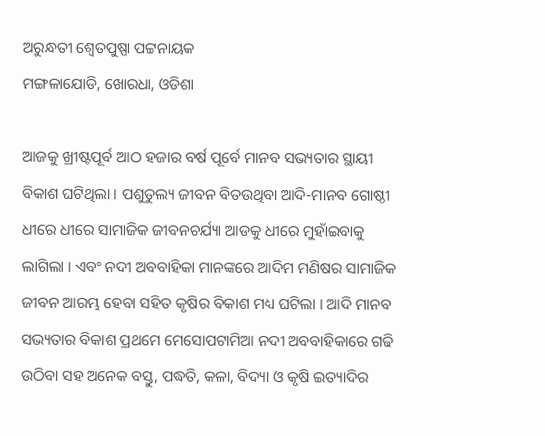ଅରୁନ୍ଧତୀ ଶ୍ଵେତପୁଷ୍ପା ପଟ୍ଟନାୟକ
ମଙ୍ଗଳାଯୋଡି, ଖୋରଧା, ଓଡିଶା

ଆଜକୁ ଖ୍ରୀଷ୍ଟପୂର୍ବ ଆଠ ହଜାର ବର୍ଷ ପୂର୍ବେ ମାନବ ସଭ୍ୟତାର ସ୍ଥାୟୀ ବିକାଶ ଘଟିଥିଲା । ପଶୁତୁଲ୍ୟ ଜୀବନ ବିତଉଥିବା ଆଦି-ମାନବ ଗୋଷ୍ଠୀ ଧୀରେ ଧୀରେ ସାମାଜିକ ଜୀବନଚର୍ଯ୍ୟା ଆଡକୁ ଧୀରେ ମୁହାଁଇବାକୁ ଲାଗିଲା । ଏବଂ ନଦୀ ଅବବାହିକା ମାନଙ୍କରେ ଆଦିମ ମଣିଷର ସାମାଜିକ ଜୀବନ ଆରମ୍ଭ ହେବା ସହିତ କୃଷିର ବିକାଶ ମଧ୍ୟ ଘଟିଲା । ଆଦି ମାନବ ସଭ୍ୟତାର ବିକାଶ ପ୍ରଥମେ ମେସୋପଟାମିଆ ନଦୀ ଅବବାହିକାରେ ଗଢି ଉଠିବା ସହ ଅନେକ ବସ୍ତୁ, ପଦ୍ଧତି, କଳା, ବିଦ୍ୟା ଓ କୃଷି ଇତ୍ୟାଦିର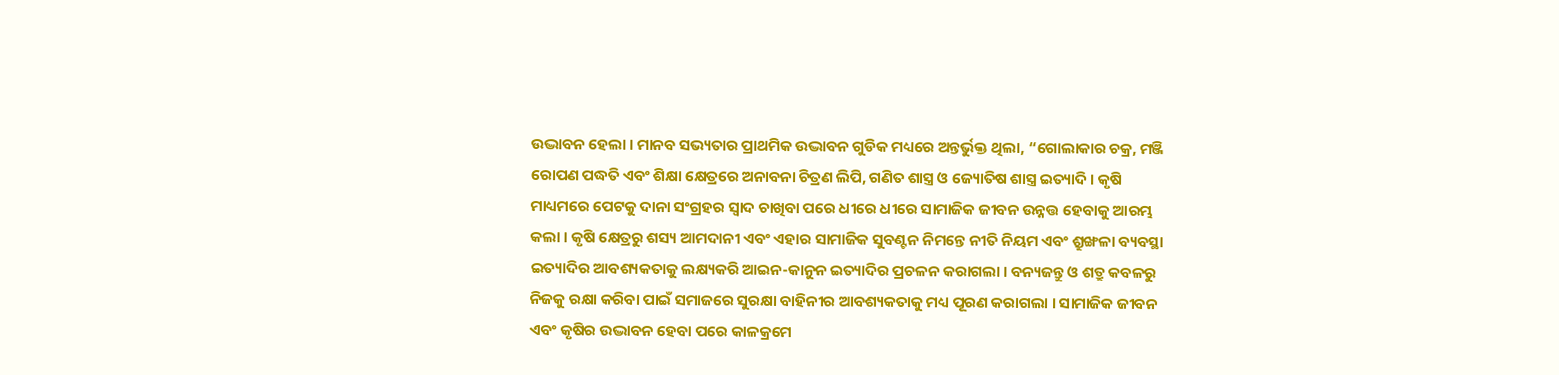ଉଦ୍ଭାବନ ହେଲା । ମାନବ ସଭ୍ୟତାର ପ୍ରାଥମିକ ଉଦ୍ଭାବନ ଗୁଡିକ ମଧ୍ୟରେ ଅନ୍ତର୍ଭୁକ୍ତ ଥିଲା, “ଗୋଲାକାର ଚକ୍ର, ମଞ୍ଜି ରୋପଣ ପଦ୍ଧତି ଏବଂ ଶିକ୍ଷା କ୍ଷେତ୍ରରେ ଅନାବନା ଚିତ୍ରଣ ଲିପି, ଗଣିତ ଶାସ୍ତ୍ର ଓ ଜ୍ୟୋତିଷ ଶାସ୍ତ୍ର ଇତ୍ୟାଦି । କୃଷି ମାଧ୍ୟମରେ ପେଟକୁ ଦାନା ସଂଗ୍ରହର ସ୍ଵାଦ ଚାଖିବା ପରେ ଧୀରେ ଧୀରେ ସାମାଜିକ ଜୀବନ ଉନ୍ନତ୍ତ ହେବାକୁ ଆରମ୍ଭ କଲା । କୃଷି କ୍ଷେତ୍ରରୁ ଶସ୍ୟ ଆମଦାନୀ ଏବଂ ଏହାର ସାମାଜିକ ସୁବଣ୍ଟନ ନିମନ୍ତେ ନୀତି ନିୟମ ଏବଂ ଶ୍ରୁଙ୍ଖଳା ବ୍ୟବସ୍ଥା ଇତ୍ୟାଦିର ଆବଶ୍ୟକତାକୁ ଲକ୍ଷ୍ୟକରି ଆଇନ-କାନୁନ ଇତ୍ୟାଦିର ପ୍ରଚଳନ କରାଗଲା । ବନ୍ୟଜନ୍ତୁ ଓ ଶତ୍ରୁ କବଳରୁ ନିଜକୁ ରକ୍ଷା କରିବା ପାଇଁ ସମାଜରେ ସୁରକ୍ଷା ବାହିନୀର ଆବଶ୍ୟକତାକୁ ମଧ୍ୟ ପୂରଣ କରାଗଲା । ସାମାଜିକ ଜୀବନ ଏବଂ କୃଷିର ଉଦ୍ଭାବନ ହେବା ପରେ କାଳକ୍ରମେ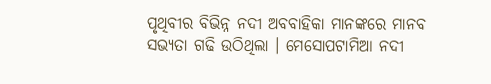ପୃଥିବୀର ବିଭିନ୍ନ ନଦୀ ଅବବାହିକା ମାନଙ୍କରେ ମାନବ ସଭ୍ୟତା ଗଢି ଉଠିଥିଲା । ମେସୋପଟାମିଆ ନଦୀ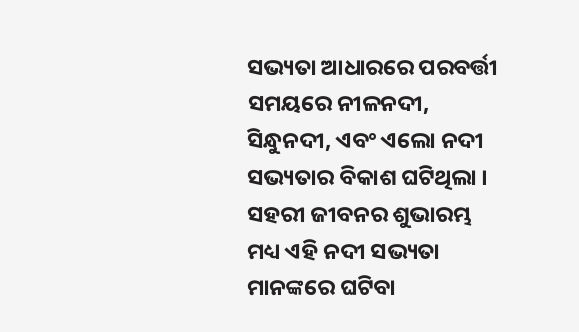ସଭ୍ୟତା ଆଧାରରେ ପରବର୍ତ୍ତୀ ସମୟରେ ନୀଳନଦୀ, ସିନ୍ଧୁନଦୀ, ଏବଂ ଏଲୋ ନଦୀ ସଭ୍ୟତାର ବିକାଶ ଘଟିଥିଲା । ସହରୀ ଜୀବନର ଶୁଭାରମ୍ଭ ମଧ୍ୟ ଏହି ନଦୀ ସଭ୍ୟତା ମାନଙ୍କରେ ଘଟିବା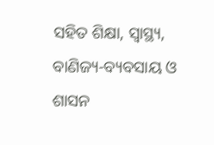ସହିତ ଶିକ୍ଷା, ସ୍ୱାସ୍ଥ୍ୟ, ବାଣିଜ୍ୟ-ବ୍ୟବସାୟ ଓ ଶାସନ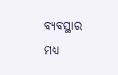ବ୍ୟବସ୍ଥାର ମଧ୍ୟ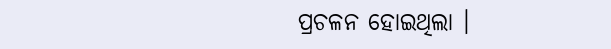ପ୍ରଚଳନ ହୋଇଥିଲା ।